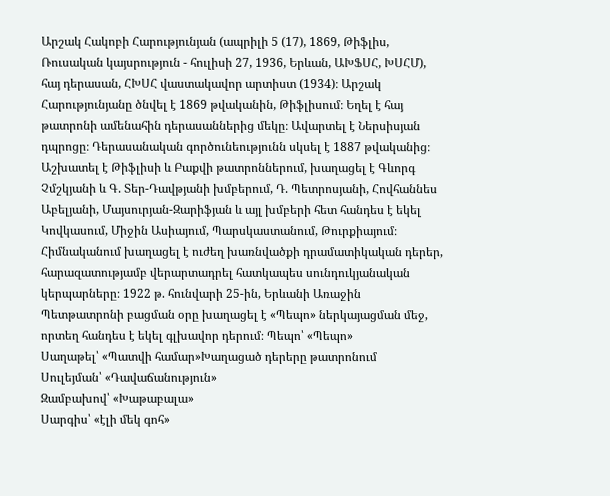Արշակ Հակոբի Հարությունյան (ապրիլի 5 (17), 1869, Թիֆլիս, Ռուսական կայսրություն - հուլիսի 27, 1936, Երևան, ԱԽՖՍՀ, ԽՍՀՄ), հայ դերասան, ՀԽՍՀ վաստակավոր արտիստ (1934)։ Արշակ Հարությունյանը ծնվել է 1869 թվականին, Թիֆլիսում։ Եղել է հայ թատրոնի ամենահին դերասաններից մեկը։ Ավարտել է Ներսիսյան դպրոցը։ Դերասանական գործունեությունն սկսել է 1887 թվականից։ Աշխատել է Թիֆլիսի և Բաքվի թատրոններում, խաղացել է Գևորգ Չմշկյանի և Գ. Տեր-Դավթյանի խմբերում, Դ. Պետրոսյանի, Հովհաննես Աբելյանի, Մայսուրյան-Զարիֆյան և այլ խմբերի հետ հանդես է եկել Կովկասում, Միջին Ասիայում, Պարսկաստանում, Թուրքիայում։ Հիմնականում խաղացել է ուժեղ խառնվածքի դրամատիկական դերեր, հարազատությամբ վերարտադրել հատկապես սունդուկյանական կերպարները։ 1922 թ. հունվարի 25-ին, Երևանի Առաջին Պետթատրոնի բացման օրը խաղացել է «Պեպո» ներկայացման մեջ, որտեղ հանդես է եկել գլխավոր դերում։ Պեպո՝ «Պեպո»
Սաղաթել՝ «Պատվի համար»Խաղացած դերերը թատրոնում
Սուլեյման՝ «Դավաճանություն»
Զամբախով՝ «Խաթաբալա»
Սարգիս՝ «էլի մեկ գոհ»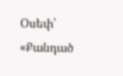Օսեփ՝ «Քանդած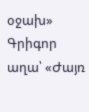օջախ»
Գրիգոր աղա՝ «Ժայռ